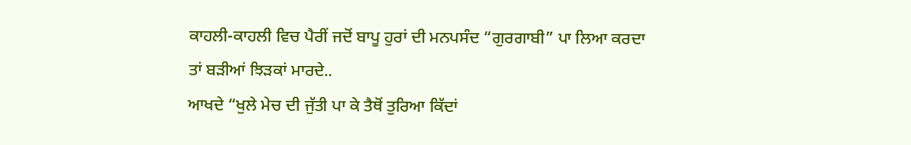ਕਾਹਲੀ-ਕਾਹਲੀ ਵਿਚ ਪੈਰੀਂ ਜਦੋਂ ਬਾਪੂ ਹੁਰਾਂ ਦੀ ਮਨਪਸੰਦ “ਗੁਰਗਾਬੀ” ਪਾ ਲਿਆ ਕਰਦਾ ਤਾਂ ਬੜੀਆਂ ਝਿੜਕਾਂ ਮਾਰਦੇ..
ਆਖਦੇ “ਖੁਲੇ ਮੇਚ ਦੀ ਜੁੱਤੀ ਪਾ ਕੇ ਤੈਥੋਂ ਤੁਰਿਆ ਕਿੱਦਾਂ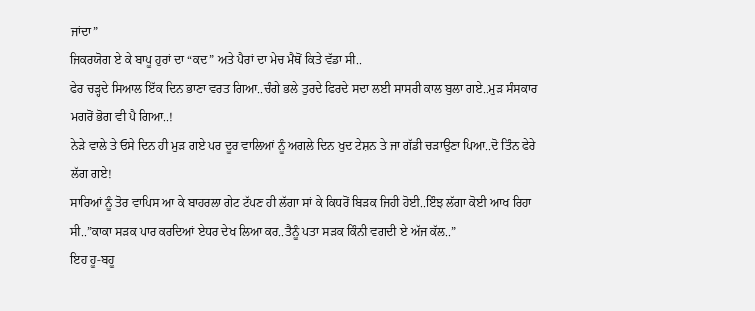ਜਾਂਦਾ”
ਜਿਕਰਯੋਗ ਏ ਕੇ ਬਾਪੂ ਹੁਰਾਂ ਦਾ “ਕਦ” ਅਤੇ ਪੈਰਾਂ ਦਾ ਮੇਚ ਮੈਥੋਂ ਕਿਤੇ ਵੱਡਾ ਸੀ..
ਫੇਰ ਚੜ੍ਹਦੇ ਸਿਆਲ ਇੱਕ ਦਿਨ ਭਾਣਾ ਵਰਤ ਗਿਆ..ਚੰਗੇ ਭਲੇ ਤੁਰਦੇ ਫਿਰਦੇ ਸਦਾ ਲਈ ਸਾਸਰੀ ਕਾਲ ਬੁਲਾ ਗਏ..ਮੁੜ ਸੰਸਕਾਰ ਮਗਰੋਂ ਭੋਗ ਵੀ ਪੈ ਗਿਆ..!
ਨੇੜੇ ਵਾਲੇ ਤੇ ਓਸੇ ਦਿਨ ਹੀ ਮੁੜ ਗਏ ਪਰ ਦੂਰ ਵਾਲਿਆਂ ਨੂੰ ਅਗਲੇ ਦਿਨ ਖੁਦ ਟੇਸ਼ਨ ਤੇ ਜਾ ਗੱਡੀ ਚੜਾਉਣਾ ਪਿਆ..ਦੋ ਤਿੰਨ ਫੇਰੇ ਲੱਗ ਗਏ!
ਸਾਰਿਆਂ ਨੂੰ ਤੋਰ ਵਾਪਿਸ ਆ ਕੇ ਬਾਹਰਲਾ ਗੇਟ ਟੱਪਣ ਹੀ ਲੱਗਾ ਸਾਂ ਕੇ ਕਿਧਰੋਂ ਬਿੜਕ ਜਿਹੀ ਹੋਈ..ਇੰਝ ਲੱਗਾ ਕੋਈ ਆਖ ਰਿਹਾ ਸੀ..”ਕਾਕਾ ਸੜਕ ਪਾਰ ਕਰਦਿਆਂ ਏਧਰ ਦੇਖ ਲਿਆ ਕਰ..ਤੈਨੂੰ ਪਤਾ ਸੜਕ ਕਿੰਨੀ ਵਗਦੀ ਏ ਅੱਜ ਕੱਲ..”
ਇਹ ਹੂ-ਬਹੂ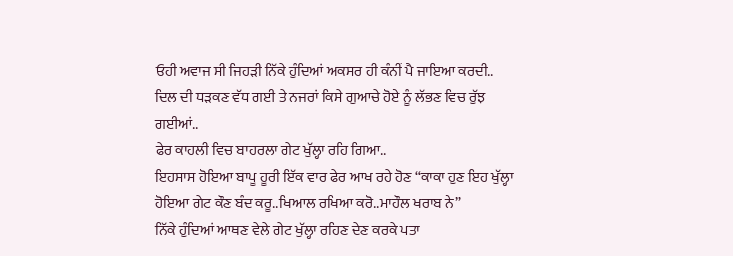ਓਹੀ ਅਵਾਜ ਸੀ ਜਿਹੜੀ ਨਿੱਕੇ ਹੁੰਦਿਆਂ ਅਕਸਰ ਹੀ ਕੰਨੀਂ ਪੈ ਜਾਇਆ ਕਰਦੀ..
ਦਿਲ ਦੀ ਧੜਕਣ ਵੱਧ ਗਈ ਤੇ ਨਜਰਾਂ ਕਿਸੇ ਗੁਆਚੇ ਹੋਏ ਨੂੰ ਲੱਭਣ ਵਿਚ ਰੁੱਝ ਗਈਆਂ..
ਫੇਰ ਕਾਹਲੀ ਵਿਚ ਬਾਹਰਲਾ ਗੇਟ ਖੁੱਲ੍ਹਾ ਰਹਿ ਗਿਆ..
ਇਹਸਾਸ ਹੋਇਆ ਬਾਪੂ ਹੂਰੀ ਇੱਕ ਵਾਰ ਫੇਰ ਆਖ ਰਹੇ ਹੋਣ “ਕਾਕਾ ਹੁਣ ਇਹ ਖੁੱਲ੍ਹਾ ਹੋਇਆ ਗੇਟ ਕੌਣ ਬੰਦ ਕਰੂ..ਖਿਆਲ ਰਖਿਆ ਕਰੋ..ਮਾਹੌਲ ਖਰਾਬ ਨੇ”
ਨਿੱਕੇ ਹੁੰਦਿਆਂ ਆਥਣ ਵੇਲੇ ਗੇਟ ਖੁੱਲ੍ਹਾ ਰਹਿਣ ਦੇਣ ਕਰਕੇ ਪਤਾ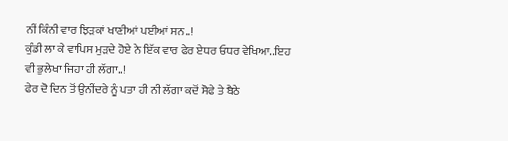ਨੀਂ ਕਿੰਨੀ ਵਾਰ ਝਿੜਕਾਂ ਖਾਣੀਆਂ ਪਈਆਂ ਸਨ..!
ਕੁੰਡੀ ਲਾ ਕੇ ਵਾਪਿਸ ਮੁੜਦੇ ਹੋਏ ਨੇ ਇੱਕ ਵਾਰ ਫੇਰ ਏਧਰ ਓਧਰ ਵੇਖਿਆ..ਇਹ ਵੀ ਭੁਲੇਖਾ ਜਿਹਾ ਹੀ ਲੱਗਾ..!
ਫੇਰ ਦੋ ਦਿਨ ਤੋਂ ਉਨੀਂਦਰੇ ਨੂੰ ਪਤਾ ਹੀ ਨੀ ਲੱਗਾ ਕਦੋਂ ਸੋਫੇ ਤੇ ਬੈਠੇ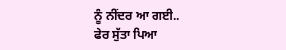ਨੂੰ ਨੀਂਦਰ ਆ ਗਈ..
ਫੇਰ ਸੁੱਤਾ ਪਿਆ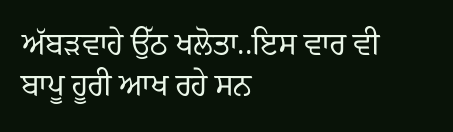ਅੱਬੜਵਾਹੇ ਉੱਠ ਖਲੋਤਾ..ਇਸ ਵਾਰ ਵੀ ਬਾਪੂ ਹੂਰੀ ਆਖ ਰਹੇ ਸਨ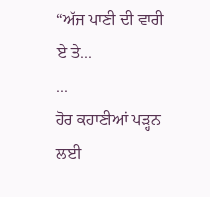“ਅੱਜ ਪਾਣੀ ਦੀ ਵਾਰੀ ਏ ਤੇ...
...
ਹੋਰ ਕਹਾਣੀਆਂ ਪੜ੍ਹਨ ਲਈ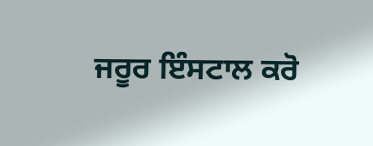ਜਰੂਰ ਇੰਸਟਾਲ ਕਰੋ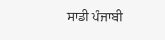ਸਾਡੀ ਪੰਜਾਬੀ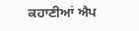ਕਹਾਣੀਆਂ ਐਪ